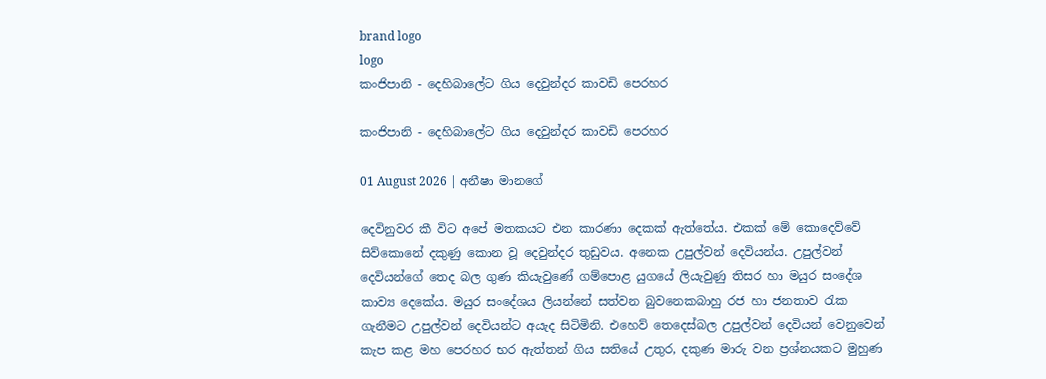brand logo
logo
කංජිපානි - දෙහිබාලේට ගිය දෙවුන්දර කාවඩි පෙරහර

කංජිපානි - දෙහිබාලේට ගිය දෙවුන්දර කාවඩි පෙරහර

01 August 2026 | අනීෂා මානගේ

දෙවිනුවර කී විට අපේ මතකයට එන කාරණා දෙකක් ඇත්තේය. එකක් මේ කොදෙව්වේ සිව්කොනේ දකුණු කොන වූ දෙවුන්දර තුඩුවය. අනෙක උපුල්වන් දෙවියන්ය. උපුල්වන් දෙවියන්ගේ තෙද බල ගුණ කියැවුණේ ගම්පොළ යුගයේ ලියැවුණු තිසර හා මයුර සංදේශ කාව්‍ය දෙකේය. මයුර සංදේශය ලියන්නේ සත්වන බුවනෙකබාහු රජ හා ජනතාව රැක ගැනීමට උපුල්වන් දෙවියන්ට අයැද සිටිමිනි. එහෙව් තෙදෙස්බල උපුල්වන් දෙවියන් වෙනුවෙන් කැප කළ මහ පෙරහර භර ඇත්තන් ගිය සතියේ උතුර, දකුණ මාරු වන ප්‍රශ්නයකට මුහුණ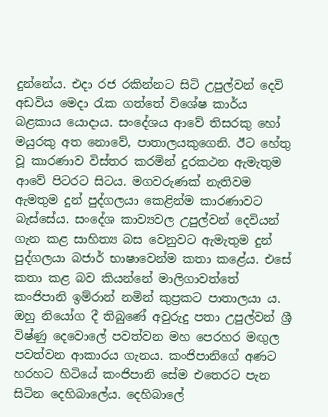දුන්නේය. එදා රජ රකින්නට සිටි උපුල්වන් දෙවි අඩවිය මෙදා රැක ගත්තේ විශේෂ කාර්ය බළකාය යොදාය. සංදේශය ආවේ තිසරකු හෝ මයුරකු අත නොවේ, පාතාලයකුගෙනි. ඊට හේතු වූ කාරණාව විස්තර කරමින් දුරකථන ඇමැතුම ආවේ පිටරට සිටය. මගවරුණක් නැතිවම ඇමතුම දුන් පුද්ගලයා කෙළින්ම කාරණාවට බැස්සේය. සංදේශ කාව්‍යවල උපුල්වන් දෙවියන් ගැන කළ සාහිත්‍ය බස වෙනුවට ඇමැතුම දුන් පුද්ගලයා බජාර් භාෂාවෙන්ම කතා කළේය. එසේ කතා කළ බව කියන්නේ මාලිගාවත්තේ කංජිපානි ඉම්රාන් නමින් කුප්‍රකට පාතාලයා ය. ඔහු නියෝග දී තිබුණේ අවුරුදු පතා උපුල්වන් ශ්‍රී විෂ්ණු දෙවොලේ පවත්වන මහ පෙරහර මඟුල පවත්වන ආකාරය ගැනය. කංජිපානිගේ අණට හරහට හිටියේ කංජිපානි සේම එතෙරට පැන සිටින දෙහිබාලේය. දෙහිබාලේ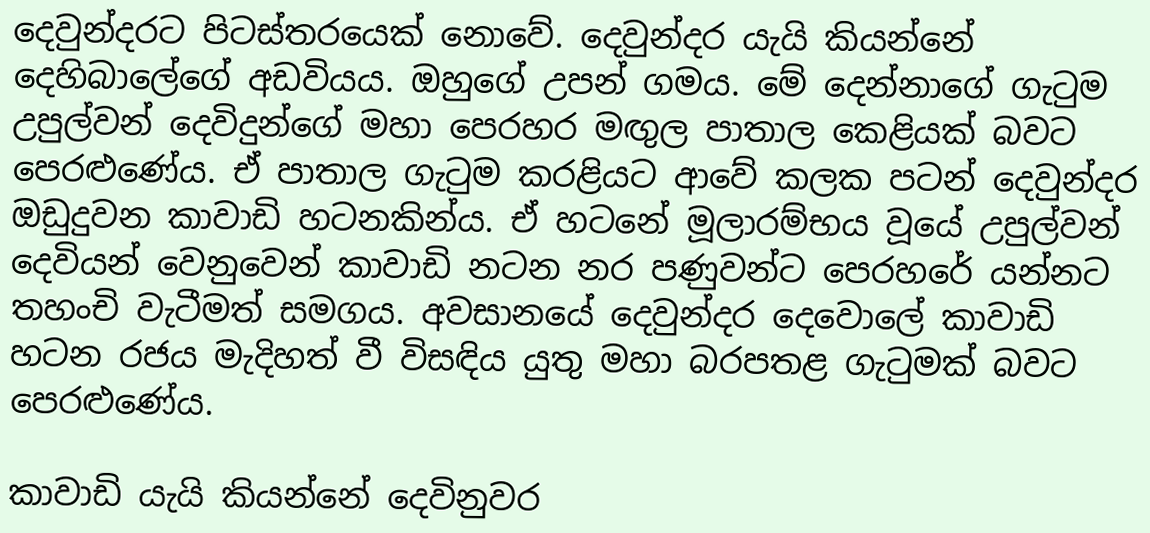දෙවුන්දරට පිටස්තරයෙක් නොවේ. දෙවුන්දර යැයි කියන්නේ දෙහිබාලේගේ අඩවියය. ඔහුගේ උපන් ගමය. මේ දෙන්නාගේ ගැටුම උපුල්වන් දෙවිදුන්ගේ මහා පෙරහර මඟුල පාතාල කෙළියක් බවට පෙරළුණේය. ඒ පාතාල ගැටුම කරළියට ආවේ කලක පටන් දෙවුන්දර ඔඩුදුවන කාවාඩි හටනකින්ය. ඒ හටනේ මූලාරම්භය වූයේ උපුල්වන් දෙවියන් වෙනුවෙන් කාවාඩි නටන නර පණුවන්ට පෙරහරේ යන්නට තහංචි වැටීමත් සමගය. අවසානයේ දෙවුන්දර දෙවොලේ කාවාඩි හටන රජය මැදිහත් වී විසඳිය යුතු මහා බරපතළ ගැටුමක් බවට පෙරළුණේය.

කාවාඩි යැයි කියන්නේ දෙවිනුවර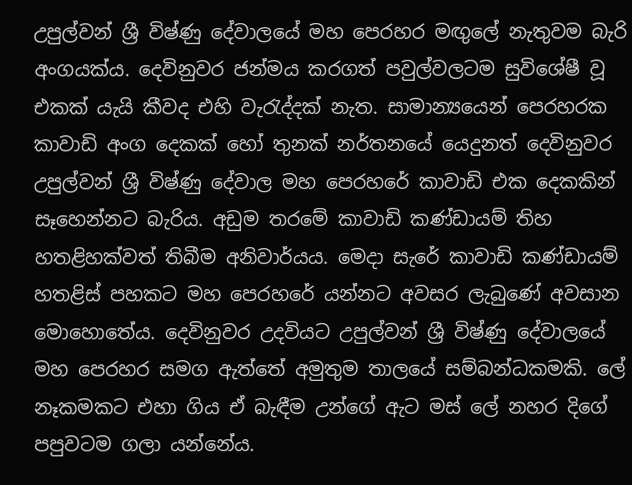උපුල්වන් ශ්‍රී විෂ්ණු දේවාලයේ මහ පෙරහර මඟුලේ නැතුවම බැරි අංගයක්ය. දෙවිනුවර ජන්මය කරගත් පවුල්වලටම සුවිශේෂී වූ එකක් යැයි කීවද එහි වැරැද්දක් නැත. සාමාන්‍යයෙන් පෙරහරක කාවාඩි අංග දෙකක් හෝ තුනක් නර්තනයේ යෙදුනත් දෙවිනුවර උපුල්වන් ශ්‍රී විෂ්ණු දේවාල මහ පෙරහරේ කාවාඩි එක දෙකකින් සෑහෙන්නට බැරිය. අඩුම තරමේ කාවාඩි කණ්ඩායම් තිහ හතළිහක්වත් තිබීම අනිවාර්යය. මෙදා සැරේ කාවාඩි කණ්ඩායම් හතළිස් පහකට මහ පෙරහරේ යන්නට අවසර ලැබුණේ අවසාන මොහොතේය. දෙවිනුවර උදවියට උපුල්වන් ශ්‍රී විෂ්ණු දේවාලයේ මහ පෙරහර සමග ඇත්තේ අමුතුම තාලයේ සම්බන්ධකමකි. ලේ නෑකමකට එහා ගිය ඒ බැඳීම උන්ගේ ඇට මස් ලේ නහර දිගේ පපුවටම ගලා යන්නේය.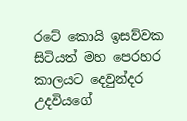රටේ කොයි ඉසව්වක සිටියත් මහ පෙරහර කාලයට දෙවුන්දර උදවියගේ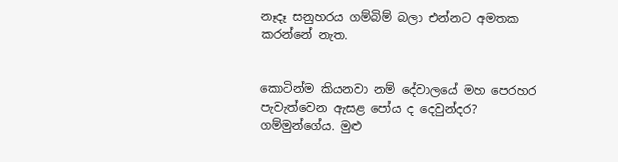නෑදෑ සනුහරය ගම්බිම් බලා එන්නට අමතක කරන්නේ නැත.


කොටින්ම කියනවා නම් දේවාලයේ මහ පෙරහර පැවැත්වෙන ඇසළ පෝය ද දෙවුන්දර? ගම්මුන්ගේය. මුළු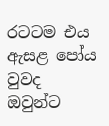රටටම එය ඇසළ පෝය වුවද ඔවුන්ට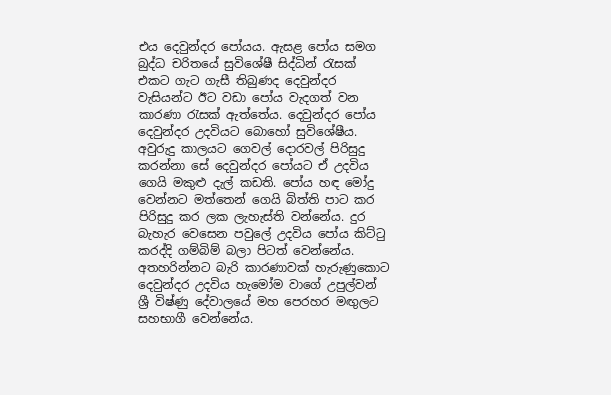එය දෙවුන්දර පෝයය. ඇසළ පෝය සමග බුද්ධ චරිතයේ සුවිශේෂී සිද්ධින් රැසක් එකට ගැට ගැසී තිබුණද දෙවුන්දර වැසියන්ට ඊට වඩා පෝය වැදගත් වන කාරණා රැසක් ඇත්තේය. දෙවුන්දර පෝය දෙවුන්දර උදවියට බොහෝ සුවිශේෂීය. අවුරුදු කාලයට ගෙවල් දොරවල් පිරිසුදු කරන්නා සේ දෙවුන්දර පෝයට ඒ උදවිය ගෙයි මකුළු දැල් කඩති. පෝය හඳ මෝදු වෙන්නට මත්තෙන් ගෙයි බිත්ති පාට කර පිරිසුදු කර ලක ලැහැස්ති වන්නේය. දුර බැහැර වෙසෙන පවුලේ උදවිය පෝය කිට්ටු කරද්දි ගම්බිම් බලා පිටත් වෙන්නේය. අතහරින්නට බැරි කාරණාවක් හැරුණුකොට දෙවුන්දර උදවිය හැමෝම වාගේ උපුල්වන් ශ්‍රී විෂ්ණු දේවාලයේ මහ පෙරහර මඟුලට සහභාගී වෙන්නේය.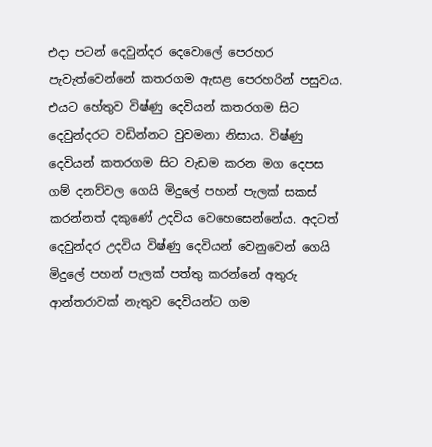එදා පටන් දෙවුන්දර දෙවොලේ පෙරහර පැවැත්වෙන්නේ කතරගම ඇසළ පෙරහරින් පසුවය. එයට හේතුව විෂ්ණු දෙවියන් කතරගම සිට දෙවුන්දරට වඩින්නට වුවමනා නිසාය. විෂ්ණු දෙවියන් කතරගම සිට වැඩම කරන මග දෙපස ගම් දනව්වල ගෙයි මිදුලේ පහන් පැලක් සකස් කරන්නත් දකුණේ උදවිය වෙහෙසෙන්නේය. අදටත් දෙවුන්දර උදවිය විෂ්ණු දෙවියන් වෙනුවෙන් ගෙයි මිදුලේ පහන් පැලක් පත්තු කරන්නේ අතුරු ආන්තරාවක් නැතුව දෙවියන්ට ගම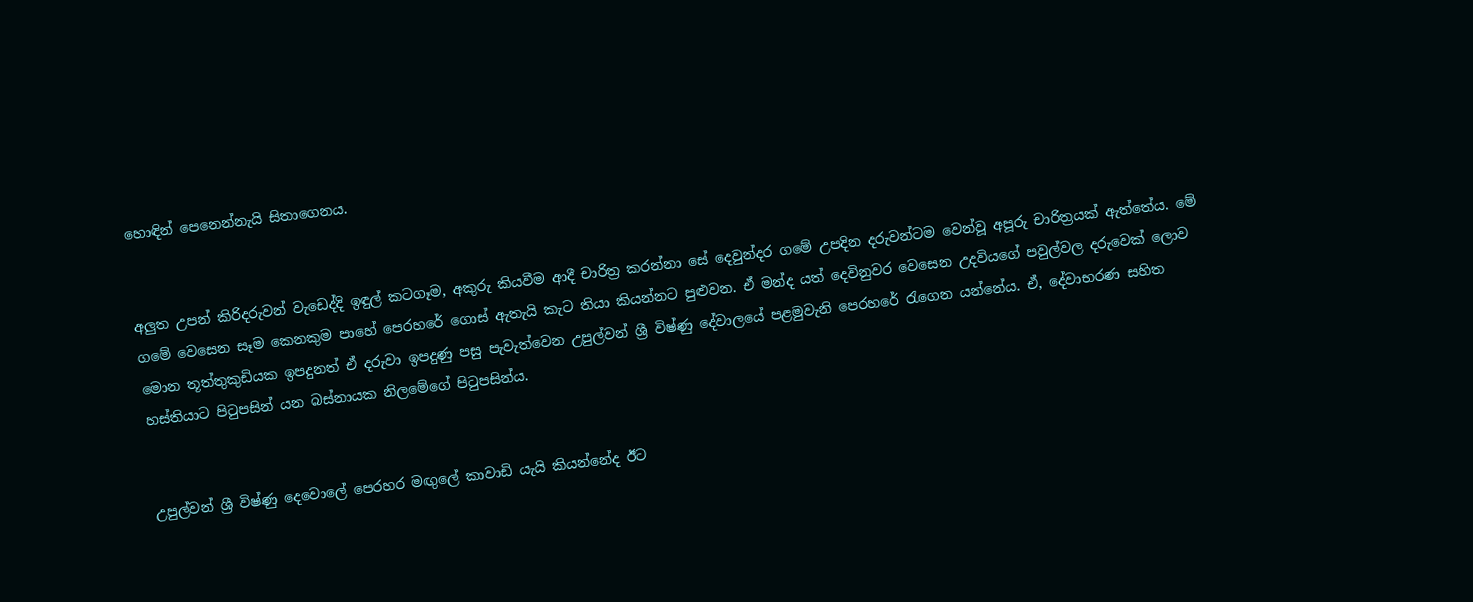හොඳින් පෙනෙන්නැයි සිතාගෙනය.


අලුත උපන් කිරිදරුවන් වැඩෙද්දි ඉඳුල් කටගෑම, අකුරු කියවීම ආදී චාරිත්‍ර කරන්නා සේ දෙවුන්දර ගමේ උපදින දරුවන්ටම වෙන්වූ අපූරු චාරිත්‍රයක් ඇත්තේය. මේ ගමේ වෙසෙන සෑම කෙනකුම පාහේ පෙරහරේ ගොස් ඇතැයි කැට තියා කියන්නට පුළුවන. ඒ මන්ද යත් දෙවිනුවර වෙසෙන උදවියගේ පවුල්වල දරුවෙක් ලොව මොන තූත්තුකුඩියක ඉපදුනත් ඒ දරුවා ඉපදුණු පසු පැවැත්වෙන උපුල්වන් ශ්‍රී විෂ්ණු දේවාලයේ පළමුවැනි පෙරහරේ රැගෙන යන්නේය. ඒ, දේවාභරණ සහිත හස්තියාට පිටුපසින් යන බස්නායක නිලමේගේ පිටුපසින්ය.


උපුල්වන් ශ්‍රී විෂ්ණු දෙවොලේ පෙරහර මඟුලේ කාවාඩි යැයි කියන්නේද ඊට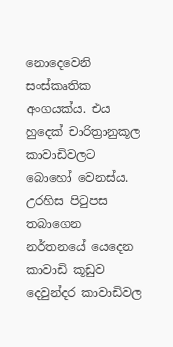නොදෙවෙනි සංස්කෘතික අංගයක්ය. එය හුදෙක් චාරිත්‍රානුකූල කාවාඩිවලට බොහෝ වෙනස්ය. උරහිස පිටුපස තබාගෙන නර්තනයේ යෙදෙන කාවාඩි කූඩුව දෙවුන්දර කාවාඩිවල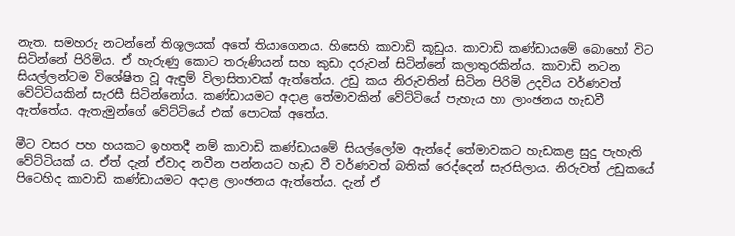නැත. සමහරු නටන්නේ තිශූලයක් අතේ තියාගෙනය. හිසෙහි කාවාඩි කූඩුය. කාවාඩි කණ්ඩායමේ බොහෝ විට සිටින්නේ පිරිමිය. ඒ හැරුණු කොට තරුණියන් සහ කුඩා දරුවන් සිටින්නේ කලාතුරකින්ය. කාවාඩි නටන සියල්ලන්ටම විශේෂිත වූ ඇඳුම් විලාසිතාවක් ඇත්තේය. උඩු කය නිරුවතින් සිටින පිරිමි උදවිය වර්ණවත් වේට්ටියකින් සැරසී සිටින්නෝය. කණ්ඩායමට අදාළ තේමාවකින් වේට්ටියේ පැහැය හා ලාංඡනය හැඩවී ඇත්තේය. ඇතැමුන්ගේ වේට්ටියේ එක් පොටක් අතේය.

මීට වසර පහ හයකට ඉහතදී නම් කාවාඩි කණ්ඩායමේ සියල්ලෝම ඇන්දේ තේමාවකට හැඩකළ සුදු පැහැති වේට්ටියක් ය. ඒත් දැන් ඒවාද නවීන පන්නයට හැඩ වී වර්ණවත් බතික් රෙද්දෙන් සැරසිලාය. නිරුවත් උඩුකයේ පිටෙහිද කාවාඩි කණ්ඩායමට අදාළ ලාංඡනය ඇත්තේය. දැන් ඒ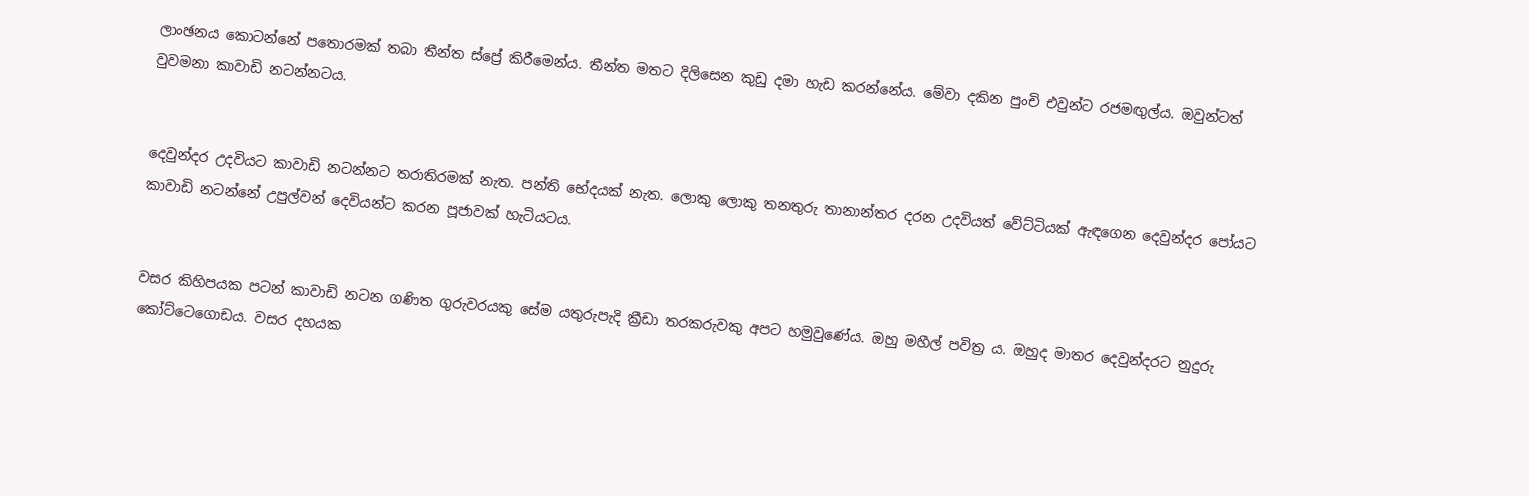ලාංඡනය කොටන්නේ පතොරමක් තබා තීන්ත ස්ප්‍රේ කිරීමෙන්ය. තීන්ත මතට දිලිසෙන කුඩු දමා හැඩ කරන්නේය. මේවා දකින පුංචි එවුන්ට රජමඟුල්ය. ඔවුන්ටත් වුවමනා කාවාඩි නටන්නටය.


දෙවුන්දර උදවියට කාවාඩි නටන්නට තරාතිරමක් නැත. පන්ති භේදයක් නැත. ලොකු ලොකු තනතුරු තානාන්තර දරන උදවියත් වේට්ටියක් ඇඳගෙන දෙවුන්දර පෝයට කාවාඩි නටන්නේ උපුල්වන් දෙවියන්ට කරන පූජාවක් හැටියටය.


වසර කිහිපයක පටන් කාවාඩි නටන ගණිත ගුරුවරයකු සේම යතුරුපැදි ක්‍රීඩා තරකරුවකු අපට හමුවුණේය. ඔහු මහීල් පවිත්‍ර ය. ඔහුද මාතර දෙවුන්දරට නුදුරු කෝට්ටෙගොඩය. වසර දහයක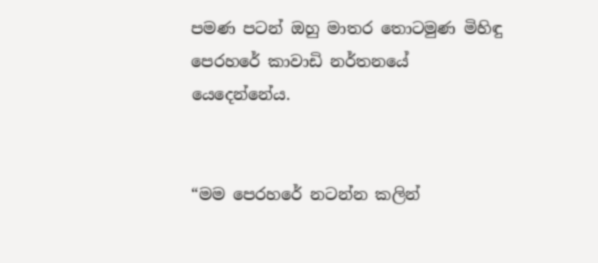පමණ පටන් ඔහු මාතර තොටමුණ මිහිඳු පෙරහරේ කාවාඩි නර්තනයේ යෙදෙන්නේය.


“මම පෙරහරේ නටන්න කලින්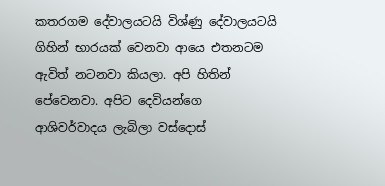කතරගම දේවාලයටයි විශ්ණු දේවාලයටයි ගිහින් භාරයක් වෙනවා ආයෙ එතනටම ඇවිත් නටනවා කියලා. අපි හිතින් පේවෙනවා. අපිට දෙවියන්ගෙ ආශිවර්වාදය ලැබිලා වස්දොස්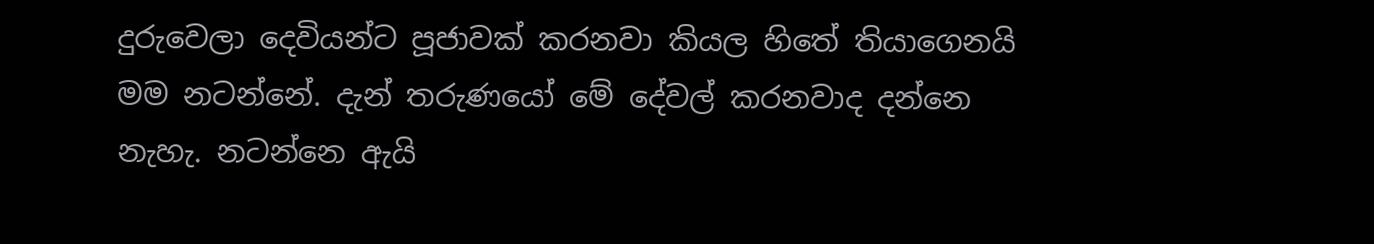දුරුවෙලා දෙවියන්ට පූජාවක් කරනවා කියල හිතේ තියාගෙනයි මම නටන්නේ. දැන් තරුණයෝ මේ දේවල් කරනවාද දන්නෙ නැහැ. නටන්නෙ ඇයි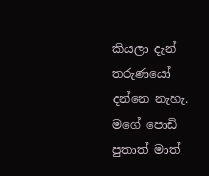කියලා දැන් තරුණයෝ දන්නෙ නැහැ. මගේ පොඩි පුතාත් මාත්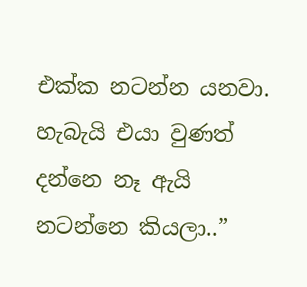එක්ක නටන්න යනවා. හැබැයි එයා වුණත් දන්නෙ නෑ ඇයි නටන්නෙ කියලා..”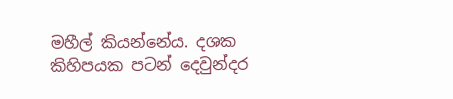මහීල් කියන්නේය. දශක කිහිපයක පටන් දෙවුන්දර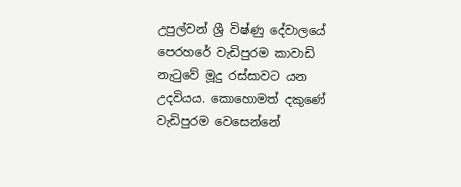උපුල්වන් ශ්‍රී විෂ්ණු දේවාලයේ පෙරහරේ වැඩිපුරම කාවාඩි නැටුවේ මූදු රස්සාවට යන උදවියය. කොහොමත් දකුණේ වැඩිපුරම වෙසෙන්නේ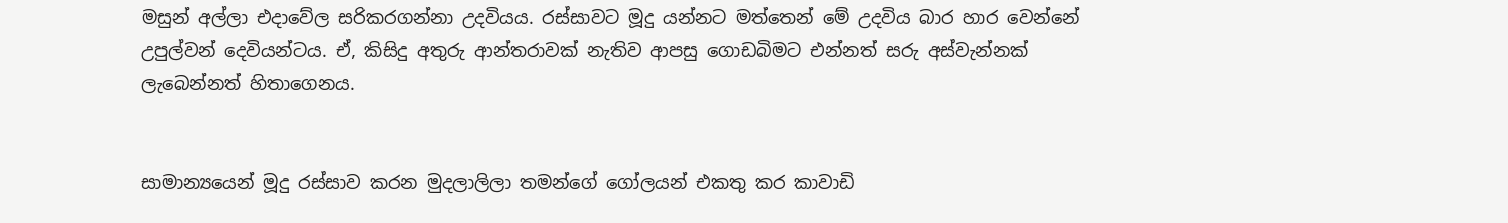මසුන් අල්ලා එදාවේල සරිකරගන්නා උදවියය. රස්සාවට මූදු යන්නට මත්තෙන් මේ උදවිය බාර හාර වෙන්නේ උපුල්වන් දෙවියන්ටය. ඒ, කිසිදු අතුරු ආන්තරාවක් නැතිව ආපසු ගොඩබිමට එන්නත් සරු අස්වැන්නක් ලැබෙන්නත් හිතාගෙනය.


සාමාන්‍යයෙන් මූදු රස්සාව කරන මුදලාලිලා තමන්ගේ ගෝලයන් එකතු කර කාවාඩි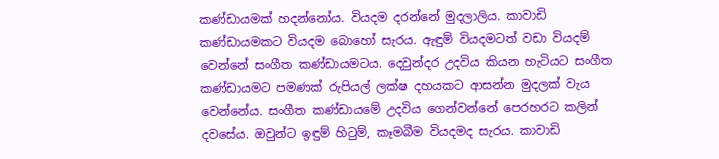කණ්ඩායමක් හදන්නෝය. වියදම දරන්නේ මුදලාලිය. කාවාඩි කණ්ඩායමකට වියදම බොහෝ සැරය. ඇඳුම් වියදමටත් වඩා වියදම් වෙන්නේ සංගීත කණ්ඩායමටය. දෙවුන්දර උදවිය කියන හැටියට සංගීත කණ්ඩායමට පමණක් රුපියල් ලක්ෂ දහයකට ආසන්න මුදලක් වැය වෙන්නේය. සංගීත කණ්ඩායමේ උදවිය ගෙන්වන්නේ පෙරහරට කලින් දවසේය. ඔවුන්ට ඉඳුම් හිටුම්, කෑමබීම වියදමද සැරය. කාවාඩි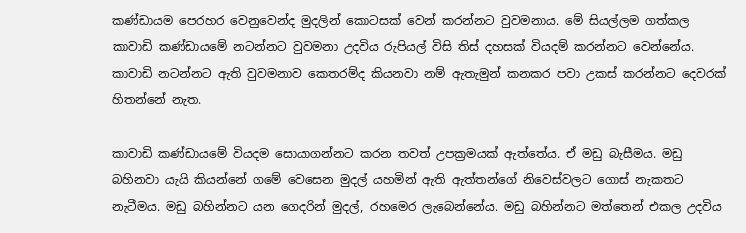කණ්ඩායම පෙරහර වෙනුවෙන්ද මුදලින් කොටසක් වෙන් කරන්නට වුවමනාය. මේ සියල්ලම ගත්කල කාවාඩි කණ්ඩායමේ නටන්නට වුවමනා උදවිය රුපියල් විසි තිස් දහසක් වියදම් කරන්නට වෙන්නේය. කාවාඩි නටන්නට ඇති වුවමනාව කෙතරම්ද කියනවා නම් ඇතැමුන් කනකර පවා උකස් කරන්නට දෙවරක් හිතන්නේ නැත.

කාවාඩි කණ්ඩායමේ වියදම සොයාගන්නට කරන තවත් උපක්‍රමයක් ඇත්තේය. ඒ මඩු බැසීමය. මඩු බහිනවා යැයි කියන්නේ ගමේ වෙසෙන මුදල් යහමින් ඇති ඇත්තන්ගේ නිවෙස්වලට ගොස් නැකතට නැටීමය. මඩු බහින්නට යන ගෙදරින් මුදල්, රහමෙර ලැබෙන්නේය. මඩු බහින්නට මත්තෙන් එකල උදවිය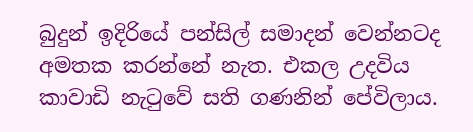බුදුන් ඉදිරියේ පන්සිල් සමාදන් වෙන්නටද අමතක කරන්නේ නැත. එකල උදවිය කාවාඩි නැටුවේ සති ගණනින් පේවිලාය.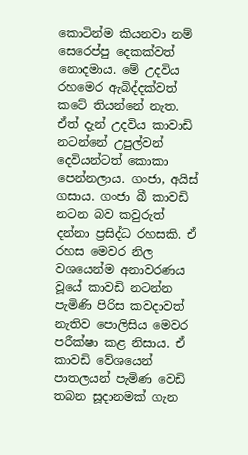කොටින්ම කියනවා නම් සෙරෙප්පු දෙකක්වත් නොදමාය. මේ උදවිය රහමෙර ඇබිද්දක්වත් කටේ තියන්නේ නැත. ඒත් දැන් උදවිය කාවාඩි නටන්නේ උපුල්වන් දෙවියන්ටත් කොකා පෙන්නලාය. ගංජා, අයිස් ගසාය. ගංජා බී කාවඩි නටන බව කවුරුත් දන්නා ප්‍රසිද්ධ රහසකි. ඒ රහස මෙවර නිල වශයෙන්ම අනාවරණය වූයේ කාවඩි නටන්න පැමිණි පිරිස කවදාවත් නැතිව පොලිසිය මෙවර පරීක්ෂා කළ නිසාය. ඒ කාවඩි වේශයෙන් පාතලයන් පැමිණ වෙඩි තබන සූදානමක් ගැන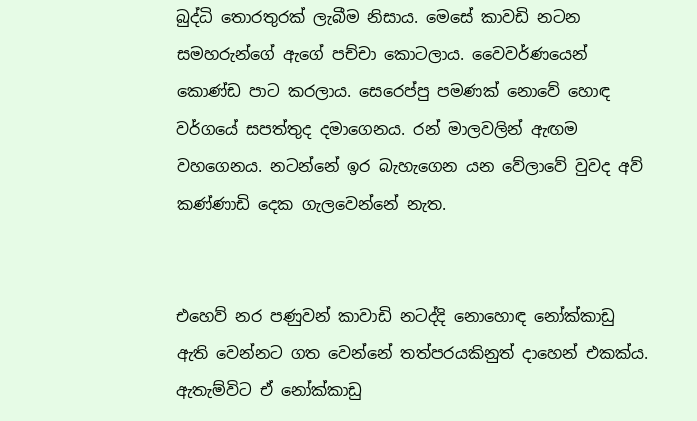බුද්ධි තොරතුරක් ලැබීම නිසාය. මෙසේ කාවඩි නටන සමහරුන්ගේ ඇගේ පච්චා කොටලාය. වෛවර්ණයෙන් කොණ්ඩ පාට කරලාය. සෙරෙප්පු පමණක් නොවේ හොඳ වර්ගයේ සපත්තුද දමාගෙනය. රන් මාලවලින් ඇඟම වහගෙනය. නටන්නේ ඉර බැහැගෙන යන වේලාවේ වුවද අව් කණ්ණාඩි දෙක ගැලවෙන්නේ නැත.


එහෙව් නර පණුවන් කාවාඩි නටද්දි නොහොඳ නෝක්කාඩු ඇති වෙන්නට ගත වෙන්නේ තත්පරයකිනුත් දාහෙන් එකක්ය. ඇතැම්විට ඒ නෝක්කාඩු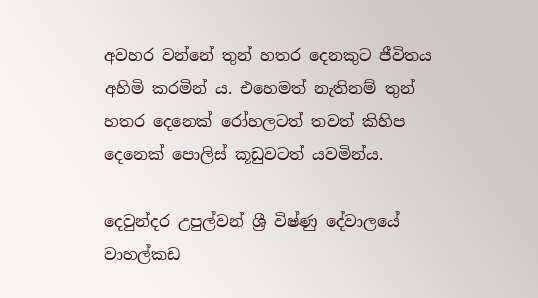අවහර වන්නේ තුන් හතර දෙනකුට ජීවිතය අහිමි කරමින් ය. එහෙමත් නැතිනම් තුන් හතර දෙනෙක් රෝහලටත් තවත් කිහිප දෙනෙක් පොලිස් කූඩුවටත් යවමින්ය.

දෙවුන්දර උපුල්වන් ශ්‍රී විෂ්ණු දේවාලයේ වාහල්කඩ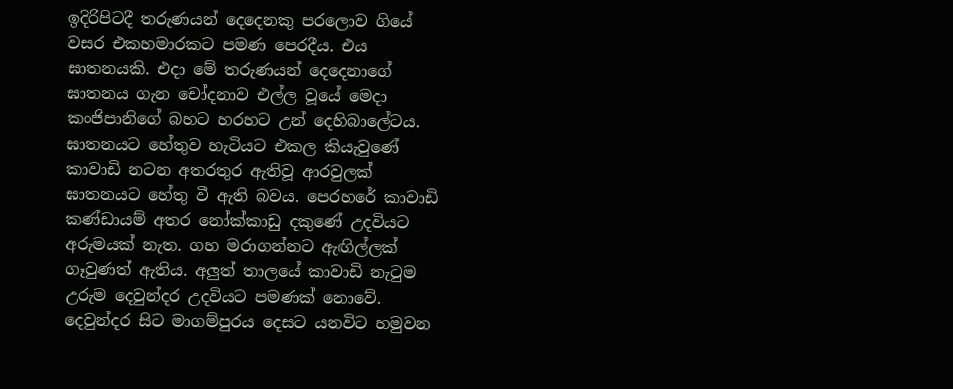ඉදිරිපිටදී තරුණයන් දෙදෙනකු පරලොව ගියේ වසර එකහමාරකට පමණ පෙරදීය. එය ඝාතනයකි. එදා මේ තරුණයන් දෙදෙනාගේ ඝාතනය ගැන චෝදනාව එල්ල වූයේ මෙදා කංජිපානිගේ බහට හරහට උන් දෙහිබාලේටය. ඝාතනයට හේතුව හැටියට එකල කියැවුණේ කාවාඩි නටන අතරතුර ඇතිවූ ආරවුලක් ඝාතනයට හේතු වී ඇති බවය. පෙරහරේ කාවාඩි කණ්ඩායම් අතර නෝක්කාඩු දකුණේ උදවියට අරුමයක් නැත. ගහ මරාගන්නට ඇඟිල්ලක් ගෑවුණත් ඇතිය. අලුත් තාලයේ කාවාඩි නැටුම උරුම දෙවුන්දර උදවියට පමණක් නොවේ. දෙවුන්දර සිට මාගම්පුරය දෙසට යනවිට හමුවන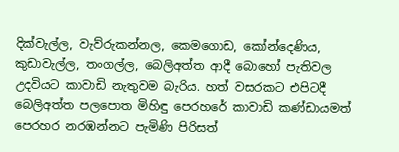දික්වැල්ල, වැව්රුකන්නල, කෙමගොඩ, කෝන්දෙණිය, කුඩාවැල්ල, තංගල්ල, බෙලිඅත්ත ආදී බොහෝ පැතිවල උදවියට කාවාඩි නැතුවම බැරිය. හත් වසරකට එපිටදී බෙලිඅත්ත පලපොත මිහිඳු පෙරහරේ කාවාඩි කණ්ඩායමත් පෙරහර නරඹන්නට පැමිණි පිරිසත්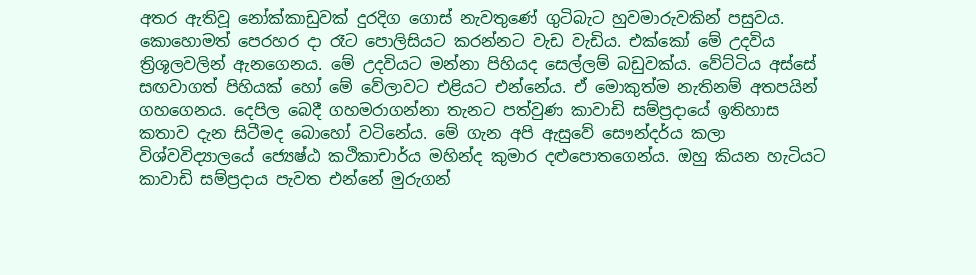අතර ඇතිවූ නෝක්කාඩුවක් දුරදිග ගොස් නැවතුණේ ගුටිබැට හුවමාරුවකින් පසුවය. කොහොමත් පෙරහර දා රෑට පොලිසියට කරන්නට වැඩ වැඩිය. එක්කෝ මේ උදවිය ත්‍රිශූලවලින් ඇනගෙනය. මේ උදවියට මන්නා පිහියද සෙල්ලම් බඩුවක්ය. වේට්ටිය අස්සේ සඟවාගත් පිහියක් හෝ මේ වේලාවට එළියට එන්නේය. ඒ මොකුත්ම නැතිනම් අතපයින් ගහගෙනය. දෙපිල බෙදී ගහමරාගන්නා තැනට පත්වුණ කාවාඩි සම්ප්‍රදායේ ඉතිහාස කතාව දැන සිටීමද බොහෝ වටිනේය. මේ ගැන අපි ඇසුවේ සෞන්දර්ය කලා විශ්වවිද්‍යාලයේ ජ්‍යෙෂ්ඨ කථිකාචාර්ය මහින්ද කුමාර දළුපොතගෙන්ය. ඔහු කියන හැටියට කාවාඩි සම්ප්‍රදාය පැවත එන්නේ මුරුගන්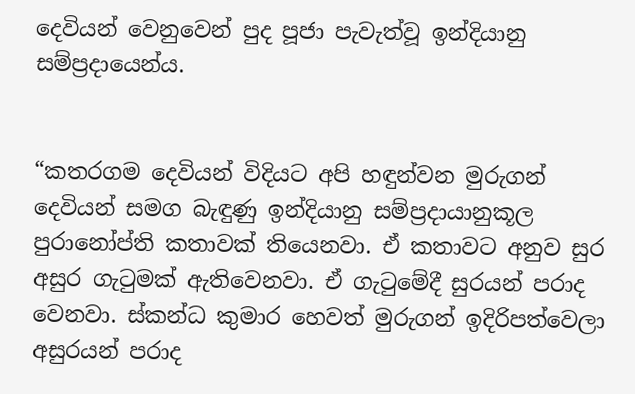දෙවියන් වෙනුවෙන් පුද පූජා පැවැත්වූ ඉන්දියානු සම්ප්‍රදායෙන්ය.


“කතරගම දෙවියන් විදියට අපි හඳුන්වන මුරුගන් දෙවියන් සමග බැඳුණු ඉන්දියානු සම්ප්‍රදායානුකූල පුරානෝප්ති කතාවක් තියෙනවා. ඒ කතාවට අනුව සුර අසුර ගැටුමක් ඇතිවෙනවා. ඒ ගැටුමේදී සුරයන් පරාද වෙනවා. ස්කන්ධ කුමාර හෙවත් මුරුගන් ඉදිරිපත්වෙලා අසුරයන් පරාද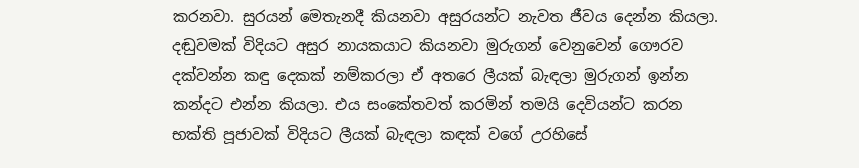කරනවා. සුරයන් මෙතැනදී කියනවා අසුරයන්ට නැවත ජීවය දෙන්න කියලා. දඬුවමක් විදියට අසුර නායකයාට කියනවා මුරුගන් වෙනුවෙන් ගෞරව දක්වන්න කඳු දෙකක් නම්කරලා ඒ අතරෙ ලීයක් බැඳලා මුරුගන් ඉන්න කන්දට එන්න කියලා. එය සංකේතවත් කරමින් තමයි දෙවියන්ට කරන භක්ති පූජාවක් විදියට ලීයක් බැඳලා කඳක් වගේ උරහිසේ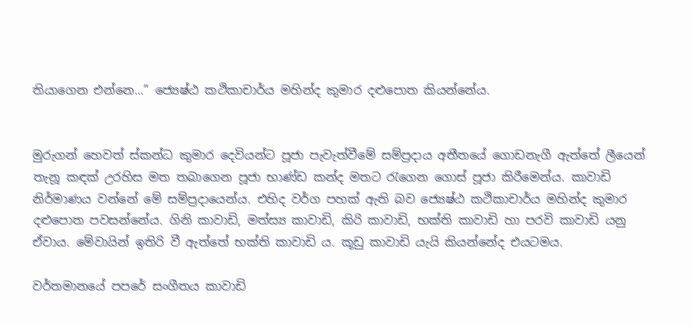තියාගෙන එන්නෙ...” ජ්‍යෙෂ්ඨ කථිකාචාර්ය මහින්ද කුමාර දළුපොත කියන්නේය.


මුරුගන් හෙවත් ස්කන්ධ කුමාර දෙවියන්ට පූජා පැවැත්වීමේ සම්ප්‍රදාය අතීතයේ ගොඩනැගී ඇත්තේ ලීයෙන් තැනූ කඳක් උරහිස මත තබාගෙන පූජා භාණ්ඩ කන්ද මතට රැගෙන ගොස් පූජා කිරීමෙන්ය. කාවාඩි නිර්මාණය වන්නේ මේ සම්ප්‍රදායෙන්ය. එහිද වර්ග පහක් ඇති බව ජ්‍යෙෂ්ඨ කථිකාචාර්ය මහින්ද කුමාර දළුපොත පවසන්නේය. ගිනි කාවාඩි, මත්ස්‍ය කාවාඩි, කිරි කාවාඩි, භක්ති කාවාඩි හා පරවි කාවාඩි යනු ඒවාය. මේවායින් ඉතිරි වී ඇත්තේ භක්ති කාවාඩි ය. කූඩු කාවාඩි යැයි කියන්නේද එයටමය.

වර්තමානයේ පපරේ සංගීතය කාවාඩි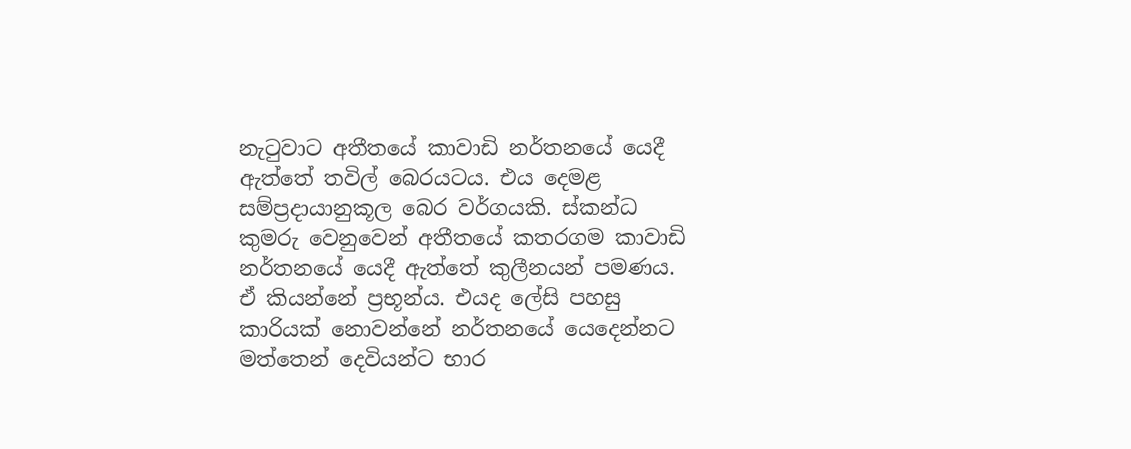නැටුවාට අතීතයේ කාවාඩි නර්තනයේ යෙදී ඇත්තේ තවිල් බෙරයටය. එය දෙමළ සම්ප්‍රදායානුකූල බෙර වර්ගයකි. ස්කන්ධ කුමරු වෙනුවෙන් අතීතයේ කතරගම කාවාඩි නර්තනයේ යෙදී ඇත්තේ කුලීනයන් පමණය. ඒ කියන්නේ ප්‍රභූන්ය. එයද ලේසි පහසු කාරියක් නොවන්නේ නර්තනයේ යෙදෙන්නට මත්තෙන් දෙවියන්ට භාර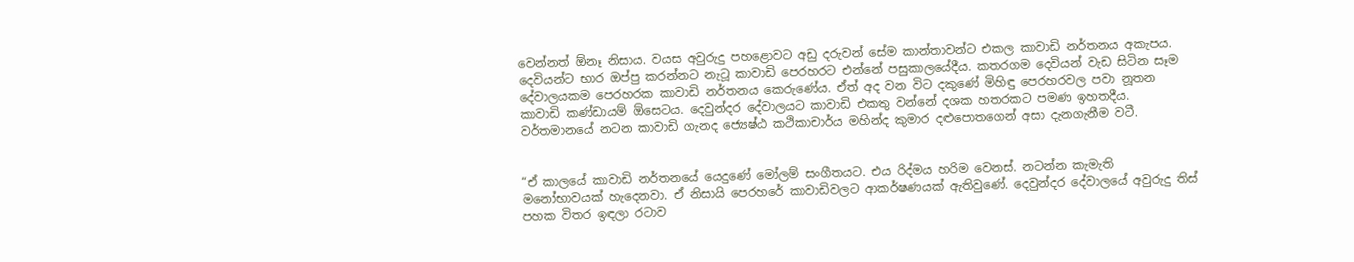වෙන්නත් ඕනෑ නිසාය. වයස අවුරුදු පහළොවට අඩු දරුවන් සේම කාන්තාවන්ට එකල කාවාඩි නර්තනය අකැපය. දෙවියන්ට භාර ඔප්පු කරන්නට නැටූ කාවාඩි පෙරහරට එන්නේ පසුකාලයේදීය. කතරගම දෙවියන් වැඩ සිටින සෑම දේවාලයකම පෙරහරක කාවාඩි නර්තනය කෙරුණේය. ඒත් අද වන විට දකුණේ මිහිඳු පෙරහරවල පවා නූතන කාවාඩි කණ්ඩායම් ඕසෙටය. දෙවුන්දර දේවාලයට කාවාඩි එකතු වන්නේ දශක හතරකට පමණ ඉහතදීය. වර්තමානයේ නටන කාවාඩි ගැනද ජ්‍යෙෂ්ඨ කථිකාචාර්ය මහින්ද කුමාර දළුපොතගෙන් අසා දැනගැනීම වටී.


“ඒ කාලයේ කාවාඩි නර්තනයේ යෙදුණේ මෝලම් සංගීතයට. එය රිද්මය හරිම වෙනස්. නටන්න කැමැති මනෝභාවයක් හැදෙනවා. ඒ නිසායි පෙරහරේ කාවාඩිවලට ආකර්ෂණයක් ඇතිවුණේ. දෙවුන්දර දේවාලයේ අවුරුදු තිස් පහක විතර ඉඳලා රටාව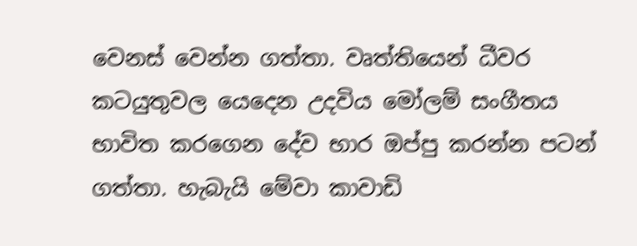වෙනස් වෙන්න ගත්තා. වෘත්තියෙන් ධීවර කටයුතුවල යෙදෙන උදවිය මෝලම් සංගීතය භාවිත කරගෙන දේව භාර ඔප්පු කරන්න පටන් ගත්තා. හැබැයි මේවා කාවාඩි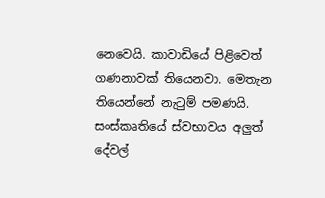නෙවෙයි. කාවාඩියේ පිළිවෙත් ගණනාවක් තියෙනවා. මෙතැන තියෙන්නේ නැටුම් පමණයි. සංස්කෘතියේ ස්වභාවය අලුත් දේවල්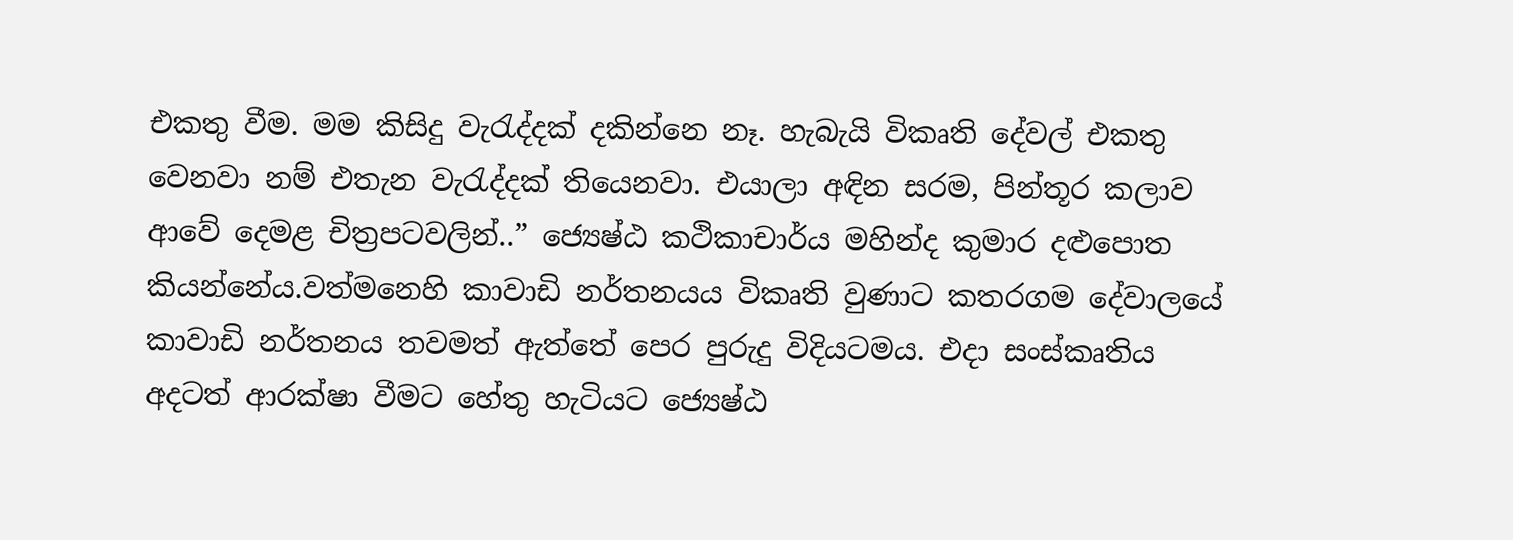එකතු වීම. මම කිසිදු වැරැද්දක් දකින්නෙ නෑ. හැබැයි විකෘති දේවල් එකතු වෙනවා නම් එතැන වැරැද්දක් තියෙනවා. එයාලා අඳින සරම, පින්තූර කලාව ආවේ දෙමළ චිත්‍රපටවලින්..” ජ්‍යෙෂ්ඨ කථිකාචාර්ය මහින්ද කුමාර දළුපොත කියන්නේය.වත්මනෙහි කාවාඩි නර්තනයය විකෘති වුණාට කතරගම දේවාලයේ කාවාඩි නර්තනය තවමත් ඇත්තේ පෙර පුරුදු විදියටමය. එදා සංස්කෘතිය අදටත් ආරක්ෂා වීමට හේතු හැටියට ජ්‍යෙෂ්ඨ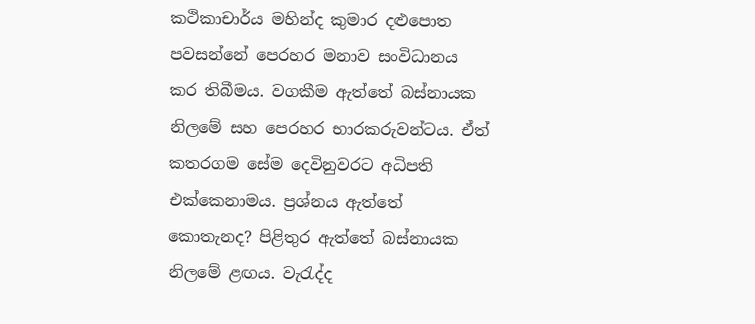කථිකාචාර්ය මහින්ද කුමාර දළුපොත පවසන්නේ පෙරහර මනාව සංවිධානය කර තිබීමය. වගකීම ඇත්තේ බස්නායක නිලමේ සහ පෙරහර භාරකරුවන්ටය. ඒත් කතරගම සේම දෙවිනුවරට අධිපති එක්කෙනාමය. ප්‍රශ්නය ඇත්තේ කොතැනද? පිළිතුර ඇත්තේ බස්නායක නිලමේ ළඟය. වැරැද්ද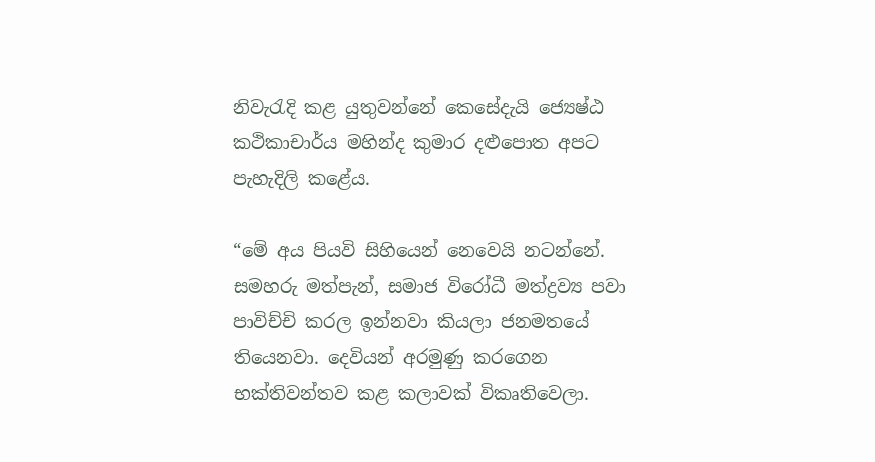නිවැරැදි කළ යුතුවන්නේ කෙසේදැයි ජ්‍යෙෂ්ඨ කථිකාචාර්ය මහින්ද කුමාර දළුපොත අපට පැහැදිලි කළේය.

“මේ අය පියවි සිහියෙන් නෙවෙයි නටන්නේ. සමහරු මත්පැන්, සමාජ විරෝධී මත්ද්‍රව්‍ය පවා පාවිච්චි කරල ඉන්නවා කියලා ජනමතයේ තියෙනවා. දෙවියන් අරමුණු කරගෙන භක්තිවන්තව කළ කලාවක් විකෘතිවෙලා.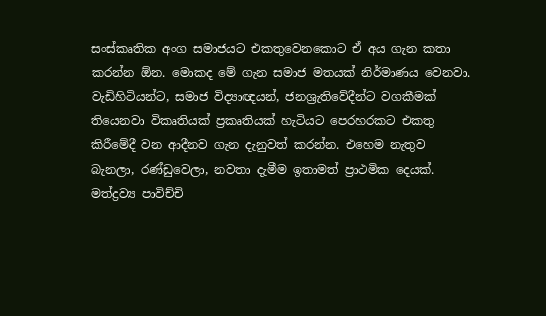සංස්කෘතික අංග සමාජයට එකතුවෙනකොට ඒ අය ගැන කතා කරන්න ඕන. මොකද මේ ගැන සමාජ මතයක් නිර්මාණය වෙනවා. වැඩිහිටියන්ට, සමාජ විද්‍යාඥයන්, ජනශ්‍රැතිවේදීන්ට වගකීමක් තියෙනවා විකෘතියක් ප්‍රකෘතියක් හැටියට පෙරහරකට එකතු කිරීමේදී වන ආදීනව ගැන දැනුවත් කරන්න. එහෙම නැතුව බැනලා, රණ්ඩුවෙලා, නවතා දැමීම ඉතාමත් ප්‍රාථමික දෙයක්. මත්ද්‍රව්‍ය පාවිච්චි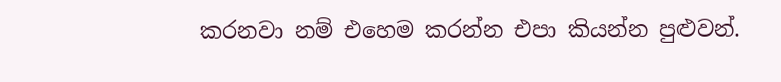කරනවා නම් එහෙම කරන්න එපා කියන්න පුළුවන්.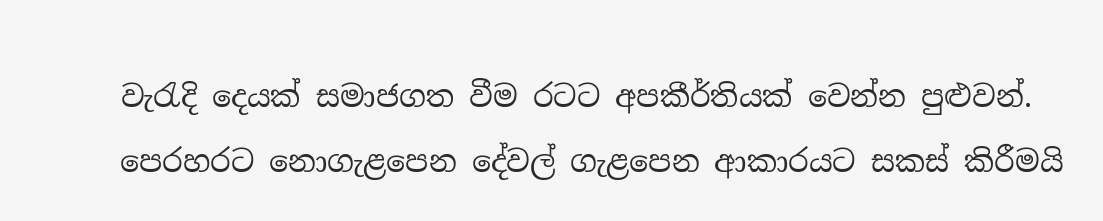වැරැදි දෙයක් සමාජගත වීම රටට අපකීර්තියක් වෙන්න පුළුවන්. පෙරහරට නොගැළපෙන දේවල් ගැළපෙන ආකාරයට සකස් කිරීමයි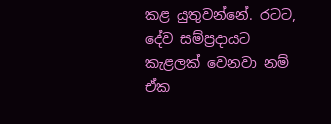කළ යුතුවන්නේ. රටට, දේව සම්ප්‍රදායට කැළලක් වෙනවා නම් ඒක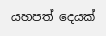යහපත් දෙයක්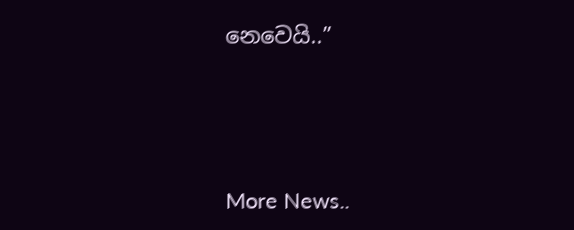නෙවෙයි..”




More News..